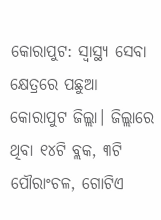କୋରାପୁଟ: ସ୍ବାସ୍ଥ୍ୟ ସେବା କ୍ଷେତ୍ରରେ ପଛୁଆ କୋରାପୁଟ ଜିଲ୍ଲା। ଜିଲ୍ଲାରେ ଥିବା ୧୪ଟି ବ୍ଲକ, ୩ଟି ପୌରାଂଚଳ, ଗୋଟିଏ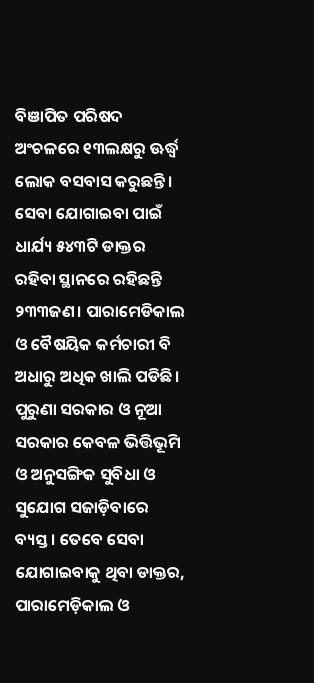ବିଞାପିତ ପରିଷଦ ଅଂଚଳରେ ୧୩ଲକ୍ଷରୁ ଊର୍ଦ୍ଧ୍ବ ଲୋକ ବସବାସ କରୁଛନ୍ତି। ସେବା ଯୋଗାଇବା ପାଇଁ ଧାର୍ଯ୍ୟ ୫୪୩ଟି ଡାକ୍ତର ରହିବା ସ୍ଥାନରେ ରହିଛନ୍ତି ୨୩୩ଜଣ। ପାରାମେଡିକାଲ ଓ ବୈଷୟିକ କର୍ମଚାରୀ ବି ଅଧାରୁ ଅଧିକ ଖାଲି ପଡିଛି। ପୁରୁଣା ସରକାର ଓ ନୂଆ ସରକାର କେବଳ ଭିତ୍ତିଭୂମି ଓ ଅନୁସଙ୍ଗିକ ସୁବିଧା ଓ ସୁଯୋଗ ସଜାଡ଼ିବାରେ ବ୍ୟସ୍ତ। ତେବେ ସେବା ଯୋଗାଇବାକୁ ଥିବା ଡାକ୍ତର, ପାରାମେଡ଼ିକାଲ ଓ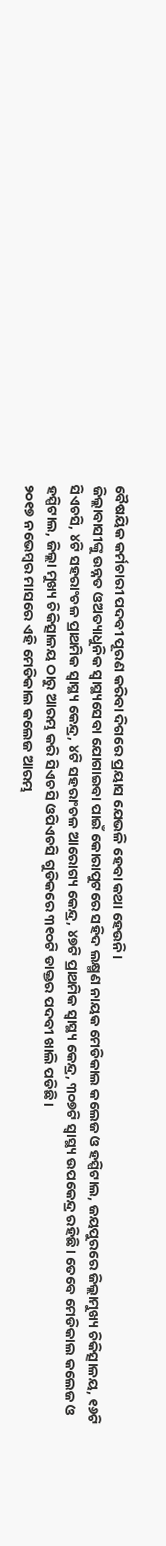ବୈଷୟିକ କର୍ମଚାରୀ ପଦବୀ ପୂରଣ କରିବା ଦିଗରେ ପ୍ରୟାସ ଯେଭଳି ହେବା କଥା ହେଉନି।
ଜିଲ୍ଲାବାସୀଙ୍କୁ ଉନ୍ନତ ଓଅତ୍ୟାଧୁନିକ ସ୍ବାସ୍ଥ୍ୟସେବା ଯୋଗାଇବା ପାଇଁ କୋରାପୁଟରେ ସହିଦ ଲକ୍ଷ୍ମଣ ନାୟକ ମେଡିକାଲ କଲେଜ ଓ ହସ୍ପିଟାଲ, ଜୟପୁରରେ ଜିଲ୍ଲାମୁଖ୍ୟ ଚିକିତ୍ସାଳୟ, ୧୬ଟି ସିଏଚସି, ୪ଟି ସହରାଂଚଳ ପ୍ରାଥମିକ ସ୍ବାସ୍ଥ୍ୟ କେନ୍ଦ୍ର, ୪ଟି ସହରାଂଚଳ ଆରୋଗ୍ୟ କେନ୍ଦ୍ର, ୪୭ଟି ପ୍ରାଥମିକ ସ୍ବାସ୍ଥ୍ୟ କେନ୍ଦ୍ର, ୩୦୭ଟି ସ୍ବାସ୍ଥ୍ୟ ଉପକେନ୍ଦ୍ର ରହିଛି। ତେବେ ମେଡିକାଲ କଲେଜ ଓ ହସ୍ପିଟାଲ, ଜିଲ୍ଲା ମୁଖ୍ୟ ଚିକିତ୍ସାଳୟ ଠାରୁ ଆରମ୍ଭ କରି ସିଏଚସି ଓପିଏଚସି ଗୁଡିକରେ ୩୧୦ଟି ଡାକ୍ତର ପଦବୀ ଖାଲି ପଡିଛି।
୨୦୧୭ ନଭେମ୍ବର ମାସରେ ଏହି ମେଡିକାଲ କଲେଜ ଆରମ୍ଭ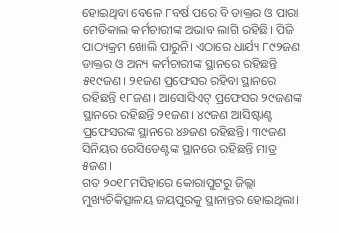ହୋଇଥିବା ବେଳେ ୮ବର୍ଷ ପରେ ବି ଡାକ୍ତର ଓ ପାରା ମେଡିକାଲ କର୍ମଚାରୀଙ୍କ ଅଭାବ ଲାଗି ରହିଛି। ପିଜି ପାଠ୍ୟକ୍ରମ ଖୋଲି ପାରୁନି। ଏଠାରେ ଧାର୍ଯ୍ୟ ୮୯୨ଜଣ ଡାକ୍ତର ଓ ଅନ୍ୟ କର୍ମଚାରୀଙ୍କ ସ୍ଥାନରେ ରହିଛନ୍ତି ୫୧୯ଜଣ। ୨୧ଜଣ ପ୍ରଫେସର ରହିବା ସ୍ଥାନରେ ରହିଛନ୍ତି ୧୮ଜଣ। ଆସୋସିଏଟ୍ ପ୍ରଫେସର ୨୯ଜଣଙ୍କ ସ୍ଥାନରେ ରହିଛନ୍ତି ୨୧ଜଣ। ୪୯ଜଣ ଆସିଷ୍ଟାଣ୍ଟ ପ୍ରଫେସରଙ୍କ ସ୍ଥାନରେ ୪୬ଜଣ ରହିଛନ୍ତି। ୩୯ଜଣ ସିନିୟର ରେସିଡେଣ୍ଟଙ୍କ ସ୍ଥାନରେ ରହିଛନ୍ତି ମାତ୍ର ୫ଜଣ।
ଗତ ୨୦୧୮ମସିହାରେ କୋରାପୁଟରୁ ଜିଲ୍ଲା ମୁଖ୍ୟଚିକିତ୍ସାଳୟ ଜୟପୁରକୁ ସ୍ଥାନାନ୍ତର ହୋଇଥିଲା।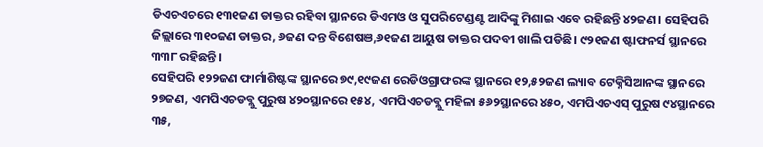ଡିଏଚଏଚରେ ୧୩୧ଜଣ ଡାକ୍ତର ରହିବା ସ୍ଥାନରେ ଡିଏମଓ ଓ ସୁପରିଟେଣ୍ଡଣ୍ଟ ଆଦିଙ୍କୁ ମିଶାଇ ଏବେ ରହିଛନ୍ତି ୪୨ଜଣ। ସେହିପରି ଜିଲ୍ଲାରେ ୩୧୦ଜଣ ଡାକ୍ତର, ୬ଜଣ ଦନ୍ତ ବିଶେଷଞ,୬୧ଜଣ ଆୟୁଷ ଡାକ୍ତର ପଦବୀ ଖାଲି ପଡିଛି। ୯୨୧ଜଣ ଷ୍ଟାଫନର୍ସ ସ୍ଥାନରେ ୩୩୮ ରହିଛନ୍ତି।
ସେହିପରି ୧୨୨ଜଣ ଫାର୍ମାଶିଷ୍ଟଙ୍କ ସ୍ଥାନରେ ୭୯,୧୯ଜଣ ରେଡିଓଗ୍ରାଫରଙ୍କ ସ୍ଥାନରେ ୧୨,୫୨ଜଣ ଲ୍ୟାବ ଟେକ୍ନିସିଆନଙ୍କ ସ୍ଥାନରେ ୨୭ଜଣ, ଏମପିଏଚଡବ୍ଲୁ ପୁରୁଷ ୪୨୦ସ୍ଥାନରେ ୧୫୪, ଏମପିଏଚଡବ୍ଲୁ ମହିଳା ୫୬୨ସ୍ଥାନରେ ୪୫୦, ଏମପିଏଚଏସ୍ ପୁରୁଷ ୯୪ସ୍ଥାନରେ ୩୫,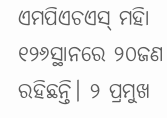ଏମପିଏଚଏସ୍ ମହିା ୧୨୬ସ୍ଥାନରେ ୨୦ଜଣ ରହିଛନ୍ତି। ୨ ପ୍ରମୁଖ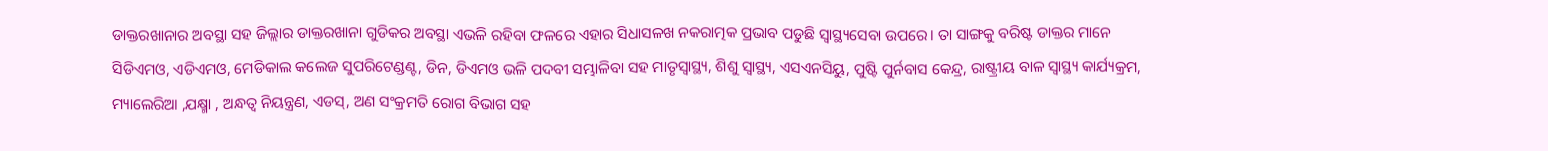ଡାକ୍ତରଖାନାର ଅବସ୍ଥା ସହ ଜିଲ୍ଲାର ଡାକ୍ତରଖାନା ଗୁଡିକର ଅବସ୍ଥା ଏଭଳି ରହିବା ଫଳରେ ଏହାର ସିଧାସଳଖ ନକରାତ୍ମକ ପ୍ରଭାବ ପଡୁଛି ସ୍ବାସ୍ଥ୍ୟସେବା ଉପରେ। ତା ସାଙ୍ଗକୁ ବରିଷ୍ଟ ଡାକ୍ତର ମାନେ ସିଡିଏମଓ, ଏଡିଏମଓ, ମେଡିକାଲ କଲେଜ ସୁପରିଟେଣ୍ଡଣ୍ଟ, ଡିନ, ଡିଏମଓ ଭଳି ପଦବୀ ସମ୍ଭାଳିବା ସହ ମାତୃସ୍ବାସ୍ଥ୍ୟ, ଶିଶୁ ସ୍ବାସ୍ଥ୍ୟ, ଏସଏନସିୟୁ, ପୁଷ୍ଟି ପୁର୍ନବାସ କେନ୍ଦ୍ର, ରାଷ୍ଟ୍ରୀୟ ବାଳ ସ୍ବାସ୍ଥ୍ୟ କାର୍ଯ୍ୟକ୍ରମ, ମ୍ୟାଲେରିଆ ,ଯକ୍ଷ୍ମା , ଅନ୍ଧତ୍ବ ନିୟନ୍ତ୍ରଣ, ଏଡସ୍, ଅଣ ସଂକ୍ରମତି ରୋଗ ବିଭାଗ ସହ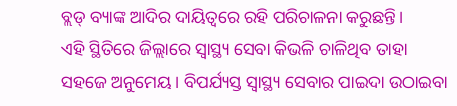ବ୍ଲଡ୍ ବ୍ୟାଙ୍କ ଆଦିର ଦାୟିତ୍ବରେ ରହି ପରିଚାଳନା କରୁଛନ୍ତି।
ଏହି ସ୍ଥିତିରେ ଜିଲ୍ଲାରେ ସ୍ବାସ୍ଥ୍ୟ ସେବା କିଭଳି ଚାଳିଥିବ ତାହା ସହଜେ ଅନୁମେୟ। ବିପର୍ଯ୍ୟସ୍ତ ସ୍ବାସ୍ଥ୍ୟ ସେବାର ପାଇଦା ଉଠାଇବା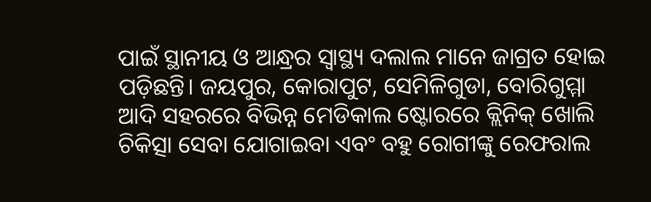ପାଇଁ ସ୍ଥାନୀୟ ଓ ଆନ୍ଧ୍ରର ସ୍ବାସ୍ଥ୍ୟ ଦଲାଲ ମାନେ ଜାଗ୍ରତ ହୋଇ ପଡ଼ିଛନ୍ତି। ଜୟପୁର, କୋରାପୁଟ, ସେମିଳିଗୁଡା, ବୋରିଗୁମ୍ମା ଆଦି ସହରରେ ବିଭିନ୍ନ ମେଡିକାଲ ଷ୍ଟୋରରେ କ୍ଲିନିକ୍ ଖୋଲି ଚିକିତ୍ସା ସେବା ଯୋଗାଇବା ଏବଂ ବହୁ ରୋଗୀଙ୍କୁ ରେଫରାଲ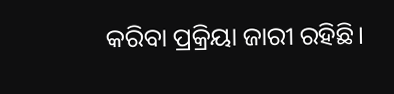କରିବା ପ୍ରକ୍ରିୟା ଜାରୀ ରହିଛି।